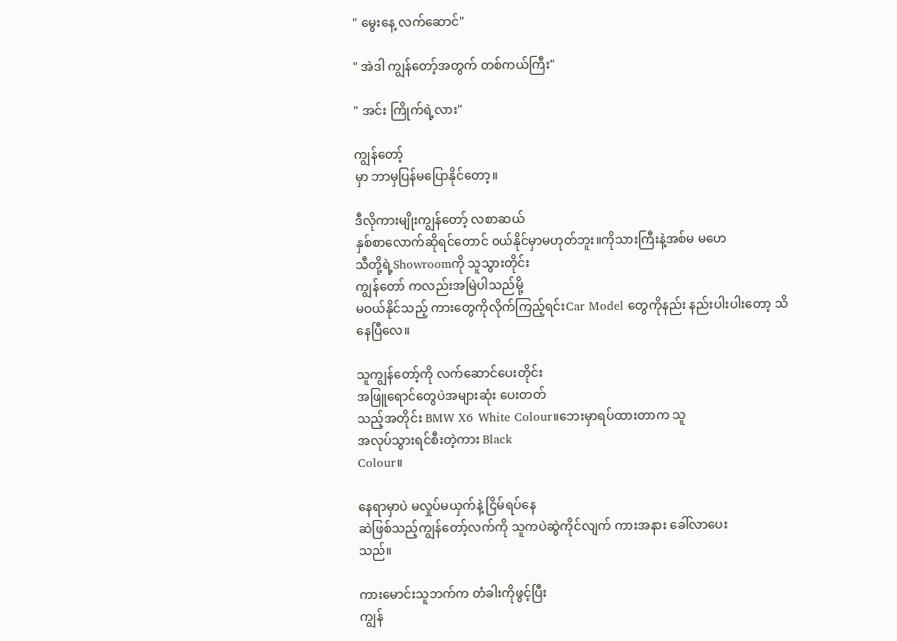" မွေးနေ့ လက်ဆောင်"

" အဲဒါ ကျွန်တော့်အတွက် တစ်ကယ်ကြီး"

" အင်း ကြိုက်ရဲ့လား"

ကျွန်တော့်
မှာ ဘာမှပြန်မပြောနိုင်တော့။

ဒီလိုကားမျိုးကျွန်တော့် လစာဆယ်
နှစ်စာလောက်ဆိုရင်တောင် ၀ယ်နိုင်မှာမဟုတ်ဘူး။ကိုသားကြီးနဲ့အစ်မ မဟေ
သီတို့ရဲ့Showroomကို သူသွားတိုင်း
ကျွန်တော် ကလည်းအမြဲပါသည်မို့
မဝယ်နိုင်သည့် ကားတွေကိုလိုက်ကြည့်ရင်းCar Model တွေကိုနည်း နည်းပါးပါးတော့ သိနေပြီလေ။

သူကျွန်တော့်ကို လက်ဆောင်ပေးတိုင်း
အဖြူရောင်တွေပဲအများဆုံး ပေးတတ်
သည့်အတိုင်း BMW X6 White Colour။ဘေးမှာရပ်ထားတာက သူ
အလုပ်သွားရင်စီးတဲ့ကား Black
Colour။

နေရာမှာပဲ မလှုပ်မယှက်နဲ့ ငြိမ်ရပ်နေ
ဆဲဖြစ်သည့်ကျွန်တော့်လက်ကို သူကပဲဆွဲကိုင်လျက် ကားအနား ခေါ်လာပေး
သည်။

ကားမောင်းသူဘက်က တံခါးကိုဖွင့်ပြီး
ကျွန်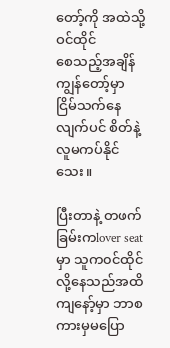တော့်ကို အထဲသို့ဝင်ထိုင်
စေသည့်အချိန် ကျွန်တော့်မှာ ငြိမ်သက်နေလျက်ပင် စိတ်နဲ့လူမကပ်နိုင်သေး။

ပြီးတာနဲ့ တဖက်ခြမ်းကlover seat
မှာ သူက၀င်ထိုင်လို့နေသည်အထိ
ကျနော့်မှာ ဘာစကားမှမပြော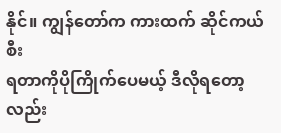နိုင်။ ကျွန်တော်က ကားထက် ဆိုင်ကယ်စီး
ရတာကိုပိုကြိုက်ပေမယ့် ဒီလိုရတော့
လည်း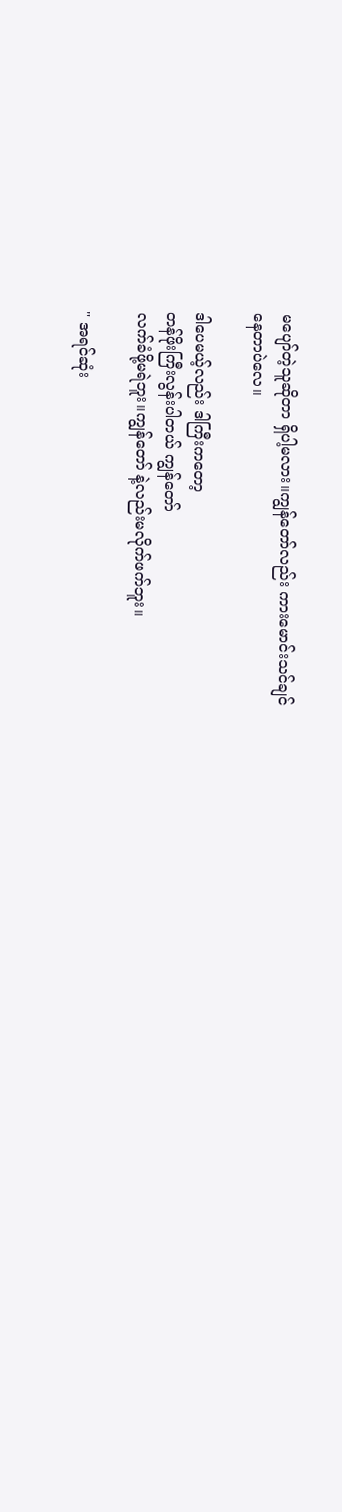မပျော်တဲ့သူဆိုတာ ရှိပါ့မလား။ကျွန်တော်လည်း ကားမောင်းသင်ချင်
နေတာပဲလေ။

ဒါပေမယ့်လည်း ဒါကြီးကတော့
တန်ဖိုးကြီးလွန်းပါတယ် ကျွန်တော်
လက်ခံဖို့မရဲဘူး။ကျွန်တော် နဲ့လည်းမလိုက်ဖက်ဘူး။

" အရင်ဆုံး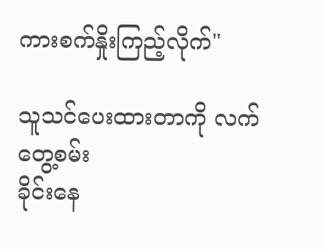ကားစက်နှိုးကြည့်လိုက်"

သူသင်ပေးထားတာကို လက်တွေ့စမ်း
ခိုင်းနေ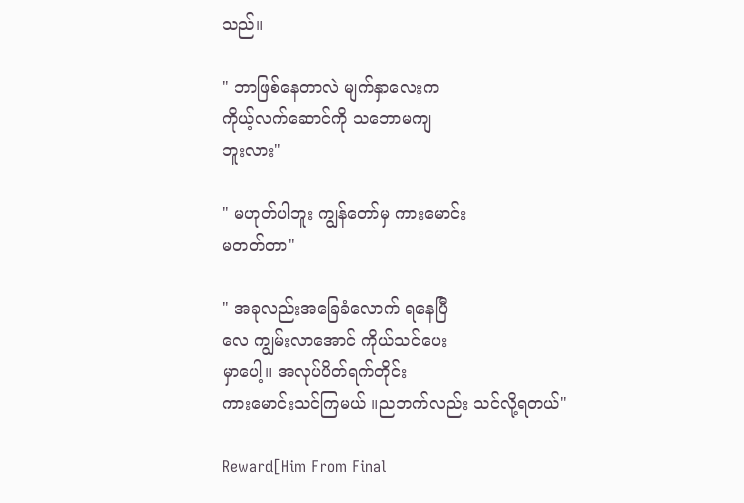သည်။

" ဘာဖြစ်နေတာလဲ မျက်နှာလေးက
ကိုယ့်လက်ဆောင်ကို သဘောမကျ
ဘူးလား"

" မဟုတ်ပါဘူး ကျွန်တော်မှ ကားမောင်း
မတတ်တာ"

" အခုလည်းအခြေခံလောက် ရနေပြီ
လေ ကျွမ်းလာအောင် ကိုယ်သင်ပေး
မှာပေါ့။ အလုပ်ပိတ်ရက်တိုင်း
ကားမောင်းသင်ကြမယ် ။ညဘက်လည်း သင်လို့ရတယ်"

Reward[Him From Final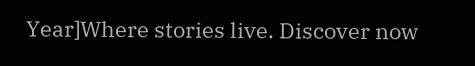Year]Where stories live. Discover now